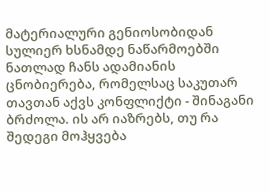მატერიალური გენიოსობიდან სულიერ ხსნამდე ნაწარმოებში ნათლად ჩანს ადამიანის ცნობიერება, რომელსაც საკუთარ თავთან აქვს კონფლიქტი - შინაგანი ბრძოლა. ის არ იაზრებს, თუ რა შედეგი მოჰყვება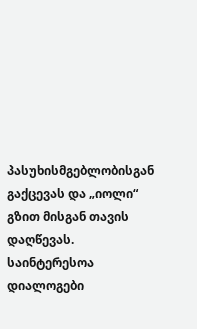პასუხისმგებლობისგან გაქცევას და „იოლი“ გზით მისგან თავის დაღწევას. საინტერესოა დიალოგები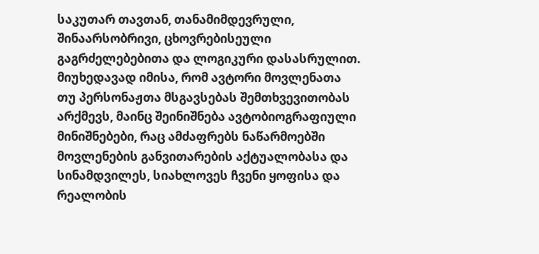საკუთარ თავთან, თანამიმდევრული, შინაარსობრივი, ცხოვრებისეული გაგრძელებებითა და ლოგიკური დასასრულით.
მიუხედავად იმისა, რომ ავტორი მოვლენათა თუ პერსონაჟთა მსგავსებას შემთხვევითობას არქმევს, მაინც შეინიშნება ავტობიოგრაფიული მინიშნებები, რაც ამძაფრებს ნაწარმოებში მოვლენების განვითარების აქტუალობასა და სინამდვილეს, სიახლოვეს ჩვენი ყოფისა და რეალობის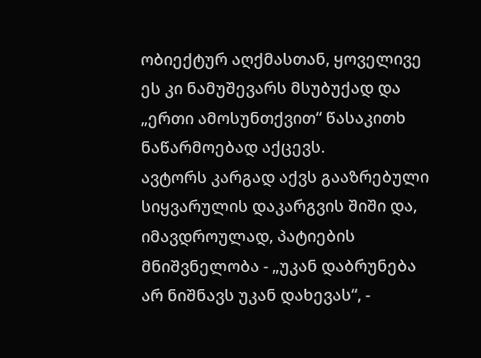ობიექტურ აღქმასთან, ყოველივე ეს კი ნამუშევარს მსუბუქად და „ერთი ამოსუნთქვით“ წასაკითხ ნაწარმოებად აქცევს.
ავტორს კარგად აქვს გააზრებული სიყვარულის დაკარგვის შიში და, იმავდროულად, პატიების მნიშვნელობა - „უკან დაბრუნება არ ნიშნავს უკან დახევას“, -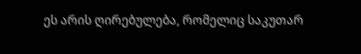ეს არის ღირებულება, რომელიც საკუთარ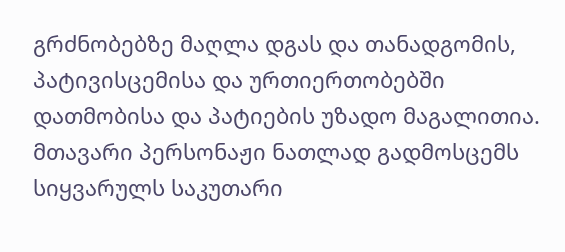გრძნობებზე მაღლა დგას და თანადგომის, პატივისცემისა და ურთიერთობებში დათმობისა და პატიების უზადო მაგალითია. მთავარი პერსონაჟი ნათლად გადმოსცემს სიყვარულს საკუთარი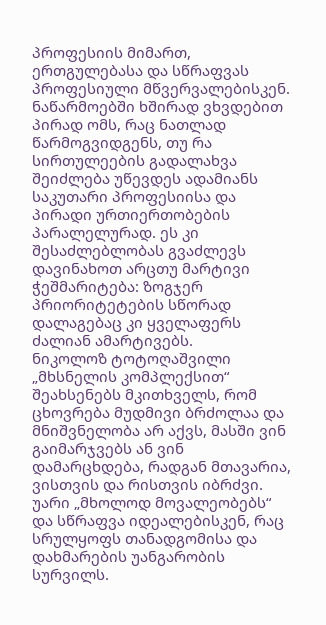პროფესიის მიმართ, ერთგულებასა და სწრაფვას პროფესიული მწვერვალებისკენ. ნაწარმოებში ხშირად ვხვდებით პირად ომს, რაც ნათლად წარმოგვიდგენს, თუ რა სირთულეების გადალახვა შეიძლება უწევდეს ადამიანს საკუთარი პროფესიისა და პირადი ურთიერთობების პარალელურად. ეს კი შესაძლებლობას გვაძლევს დავინახოთ არცთუ მარტივი ჭეშმარიტება: ზოგჯერ პრიორიტეტების სწორად დალაგებაც კი ყველაფერს ძალიან ამარტივებს.
ნიკოლოზ ტოტოღაშვილი „მხსნელის კომპლექსით“ შეახსენებს მკითხველს, რომ ცხოვრება მუდმივი ბრძოლაა და მნიშვნელობა არ აქვს, მასში ვინ გაიმარჯვებს ან ვინ დამარცხდება, რადგან მთავარია, ვისთვის და რისთვის იბრძვი.
უარი „მხოლოდ მოვალეობებს“ და სწრაფვა იდეალებისკენ, რაც სრულყოფს თანადგომისა და დახმარების უანგარობის სურვილს.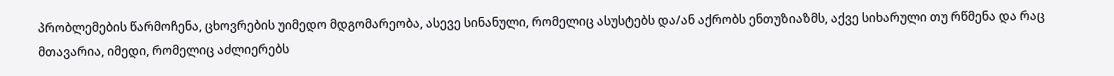პრობლემების წარმოჩენა, ცხოვრების უიმედო მდგომარეობა, ასევე სინანული, რომელიც ასუსტებს და/ან აქრობს ენთუზიაზმს, აქვე სიხარული თუ რწმენა და რაც მთავარია, იმედი, რომელიც აძლიერებს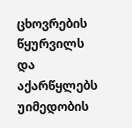ცხოვრების წყურვილს და აქარწყლებს უიმედობის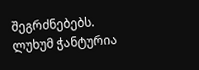შეგრძნებებს.
ლუხუმ ჭანტურია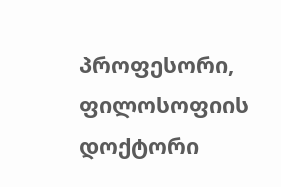პროფესორი, ფილოსოფიის დოქტორი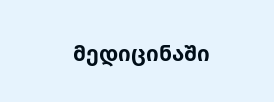მედიცინაში